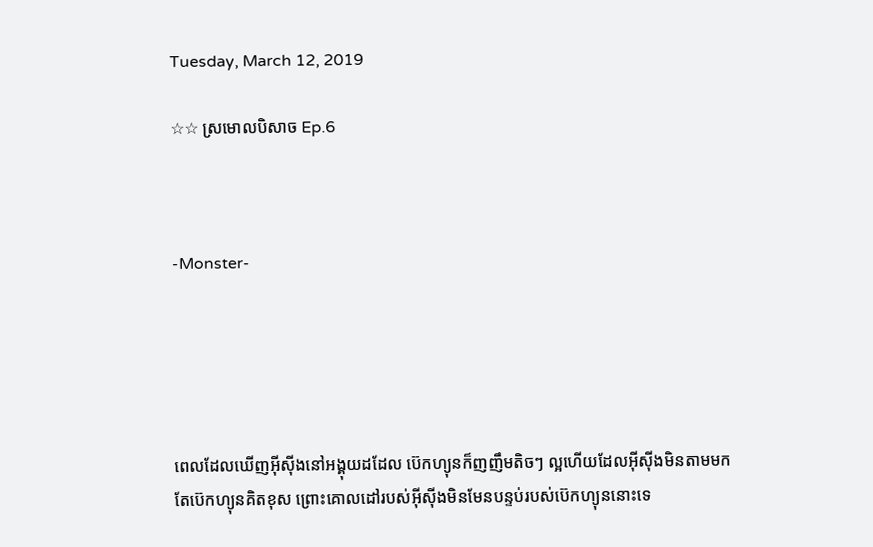Tuesday, March 12, 2019

☆☆ ស្រមេាលបិសាច Ep.6



-Monster-





ពេលដែលឃេីញអុីសុីងនៅអង្គុយដដែល ប៊េកហ្យុនក៏ញញឹមតិចៗ ល្អហេីយដែលអុីសុីងមិនតាមមក តែប៊េកហ្យុនគិតខុស ព្រេាះគេាលដៅរបស់អុីសុីងមិនមែនបន្ទប់របស់ប៊េកហ្យុននេាះទេ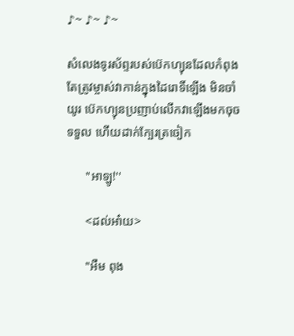♪~ ♪~ ♪~

សំលេងទូរស័ព្ទរបស់ប៊េកហ្យុនដែលកំពុងតែត្រូវម្ចាស់វាកាន់ក្នុងដៃរេាទិ៍ឡេីង មិនចាំយូរ ប៊េកហ្យុនប្រញាប់លេីកវាឡេីងមកចុចទទួល ហេីយដាក់ក្បែរត្រចៀក

      ''អាឡូ!''

      <ដល់អា៎យ>

      ''អឺម ពុង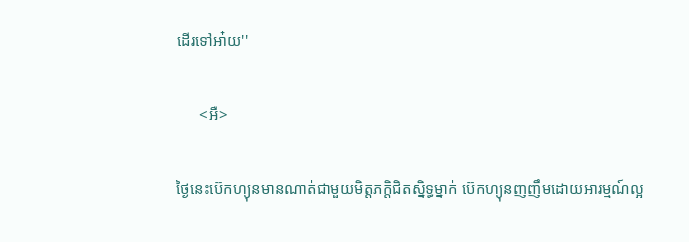ដេីរទៅអា៎យ''

      <អឺ>

ថ្ងៃនេះប៊េកហ្យុនមានណាត់ជាមួយមិត្តភក្តិជិតស្និទ្ធម្នាក់ ប៊េកហ្យុនញញឹមដេាយអារម្មណ៍ល្អ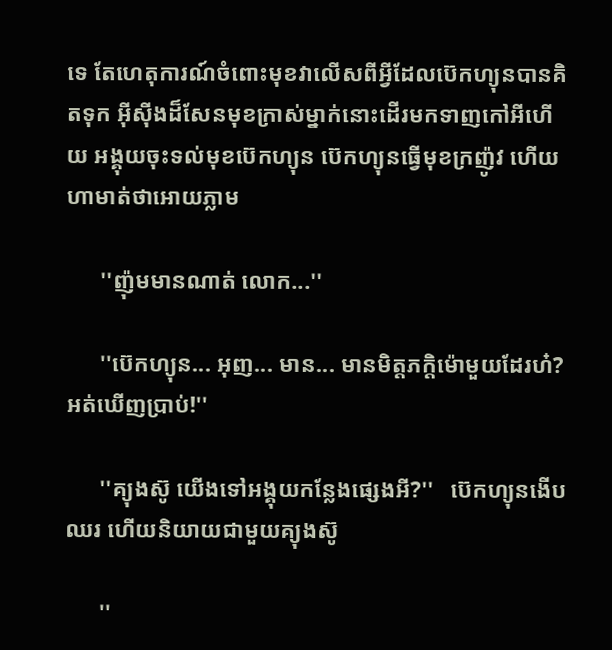ទេ តែហេតុការណ៍ចំពេាះមុខវាលេីសពីអ្វីដែលប៊េកហ្យុនបានគិតទុក អុីសុីងដ៏សែនមុខក្រាស់ម្នាក់នេាះដេីរមកទាញកៅអីហេីយ អង្គុយចុះទល់មុខប៊េកហ្យុន ប៊េកហ្យុនធ្វេីមុខក្រញ៉ូវ ហេីយហាមាត់ថាអេាយភ្លាម

      ''ញ៉ុមមានណាត់ លេាក...''

      ''ប៊េកហ្យុន... អុញ... មាន... មានមិត្តភក្តិម៉េាមួយដែរហ៎? អត់ឃេីញប្រាប់!''

      ''គ្យុងស៊ូ យេីងទៅអង្គុយកន្លែងផ្សេងអី?''   ប៊េកហ្យុនងេីបឈរ ហេីយនិយាយជាមួយគ្យុងស៊ូ

      ''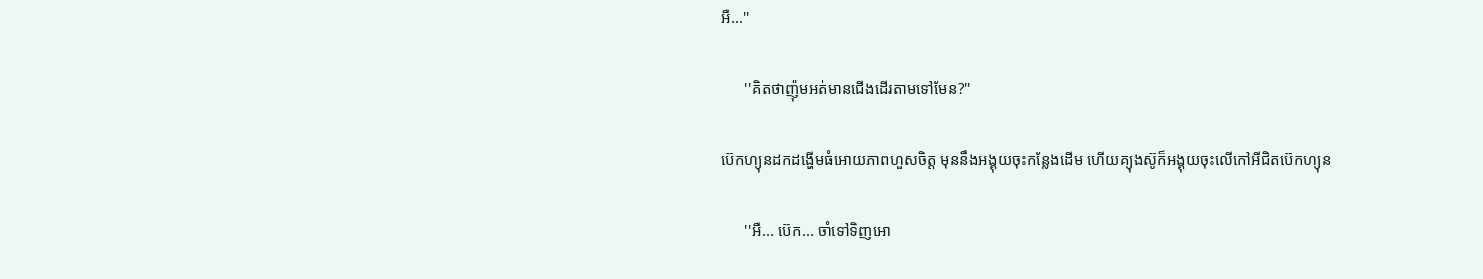អឺ...''

      ''គិតថាញ៉ុមអត់មានជេីងដេីរតាមទៅមែន?''

ប៊េកហ្យុនដកដង្ហេីមធំអេាយភាពហួសចិត្ត មុននឹងអង្គុយចុះកន្លែងដេីម ហេីយគ្យុងស៊ូក៏អង្គុយចុះលេីកៅអីជិតប៊េកហ្យុន

      ''អឺ... ប៊េក... ចាំទៅទិញអេា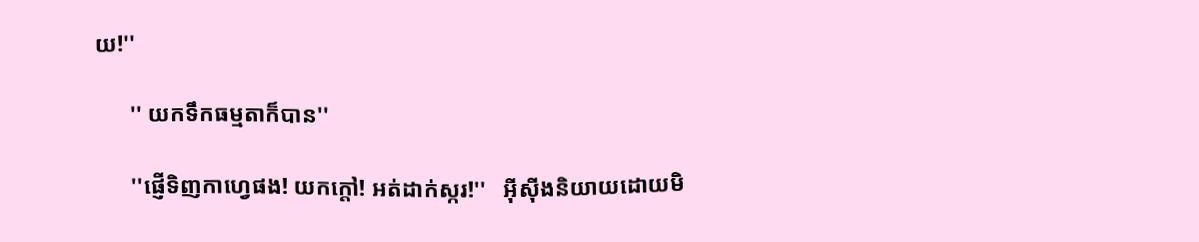យ!''

      '' យកទឹកធម្មតាក៏បាន''

      ''ផ្ញេីទិញកាហ្វេផង! យកក្តៅ! អត់ដាក់ស្ករ!''   អុីសុីងនិយាយដេាយមិ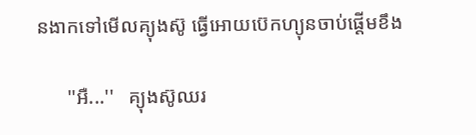នងាកទៅមេីលគ្យុងស៊ូ ធ្វេីអេាយប៊េកហ្យុនចាប់ផ្តេីមខឹង

      ''អឺ...''   គ្យុងស៊ូឈរ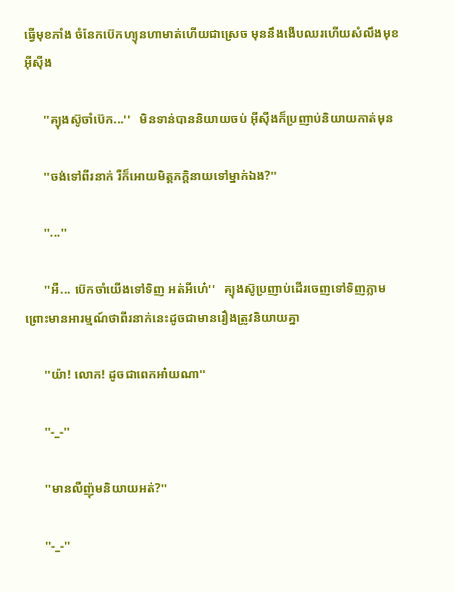ធ្វេីមុខភាំង ចំនែកប៊េកហ្យុនហាមាត់ហេីយជាស្រេច មុននឹងងេីបឈរហេីយសំលឹងមុខអុីសុីង

      ''គ្យុងស៊ូចាំប៊េក...''   មិនទាន់បាននិយាយចប់ អុីសុីងក៏ប្រញាប់និយាយកាត់មុន

      ''ចង់ទៅពីរនាក់ រឺក៏អេាយមិត្តភក្តិនាយទៅម្នាក់ឯង?''

      ''...''

      ''អឺ... ប៊េកចាំយេីងទៅទិញ អត់អីហេ៎''   គ្យុងស៊ូប្រញាប់ដេីរចេញទៅទិញភ្លាម ព្រេាះមានអារម្មណ៍ថាពីរនាក់នេះដូចជាមានរឿងត្រូវនិយាយគ្នា

      ''យ៉ា! លេាក! ដូចជាពេកអា៎យណា''

      ''-_-''

      ''មានលឺញ៉ុមនិយាយអត់?''

      ''-_-''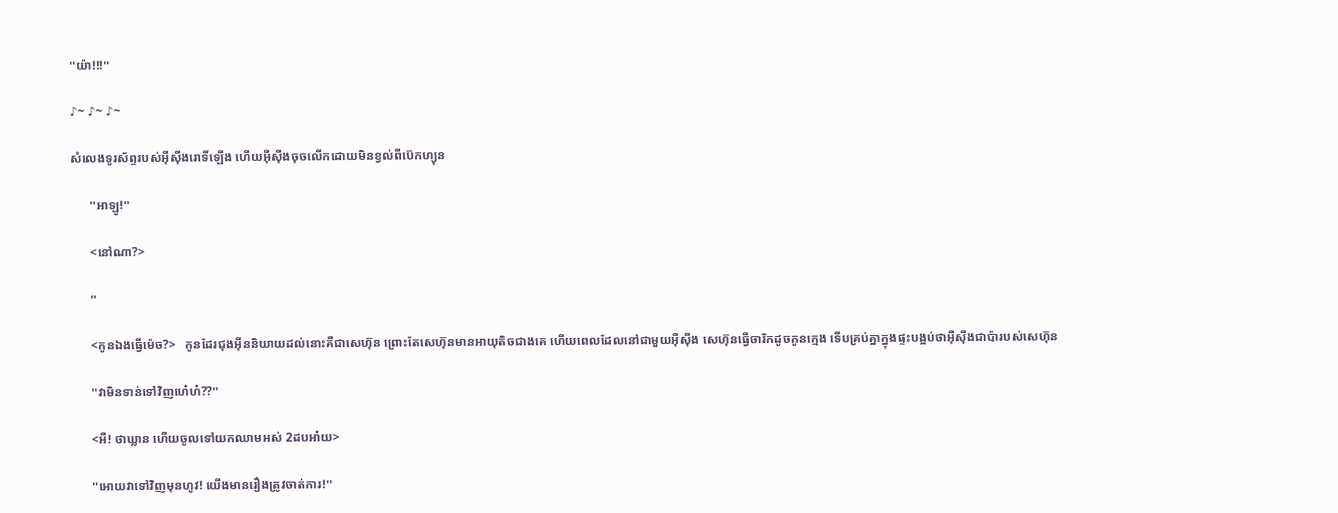''យ៉ា!!!''

♪~ ♪~ ♪~

សំលេងទូរស័ព្ទរបស់អុីសុីងរេាទិ៍ឡេីង ហេីយអុីសុីងចុចលេីកដេាយមិនខ្វល់ពីប៊េកហ្យុន

      ''អាឡូ!''

      <នៅណា?>

      ''

      <កូនឯងធ្វេីម៉េច?>   កូនដែរជុងអុីននិយាយដល់នេាះគឺជាសេហ៊ុន ព្រេាះតែសេហ៊ុនមានអាយុតិចជាងគេ ហេីយពេលដែលនៅជាមួយអុីសុីង សេហ៊ុនធ្វេីចារិកដូចកូនក្មេង ទេីបគ្រប់គ្នាក្នុងផ្ទះបង្អប់ថាអុីសុីងជាប៉ារបស់សេហ៊ុន

      ''វាមិនទាន់ទៅវិញហេ៎ហ៎??''

      <អឺ! ថាឃ្លាន ហេីយចូលទៅយកឈាមអស់ 2ដបអា៎យ>

      ''អេាយវាទៅវិញមុនហូវ! យេីងមានរឿងត្រូវចាត់ការ!''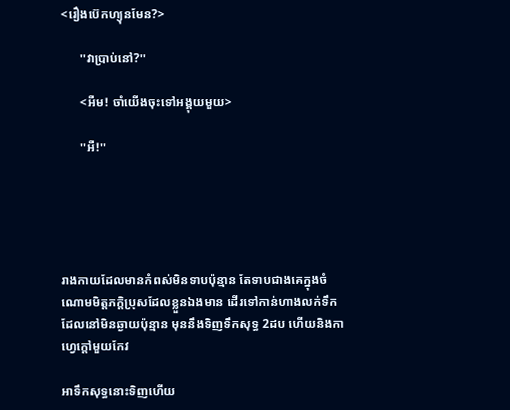<រឿងប៊េកហ្យុនមែន?>

      ''វាប្រាប់នៅ?''

      <អឺម! ចាំយេីងចុះទៅអង្គុយមួយ>

      ''អឺ!''





រាងកាយដែលមានកំពស់មិនទាបប៉ុន្មាន តែទាបជាងគេក្នុងចំណេាមមិត្តភក្តិប្រុសដែលខ្លួនឯងមាន ដេីរទៅកាន់ហាងលក់ទឹកដែលនៅមិនឆ្ងាយប៉ុន្មាន មុននឹងទិញទឹកសុទ្ធ 2ដប ហេីយនិងកាហ្វេក្តៅមួយកែវ

អាទឹកសុទ្ធនេាះទិញហេីយ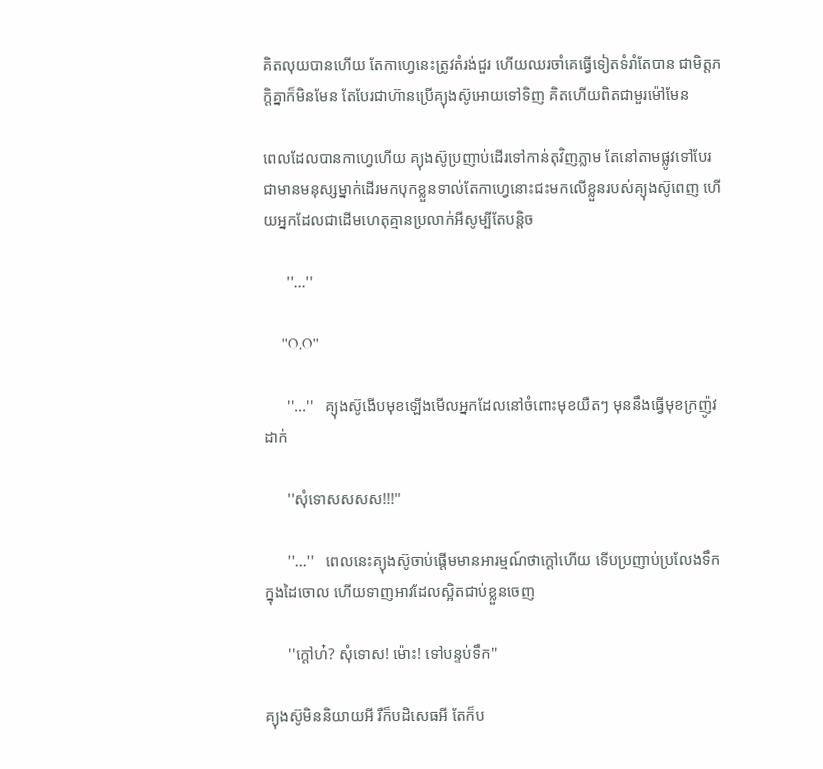គិតលុយបានហេីយ តែកាហ្វេនេះត្រូវតំរង់ជួរ ហេីយឈរចាំគេធ្វេីទៀតទំរាំតែបាន ជាមិត្តភក្តិគ្នាក៏មិនមែន តែបែរជាហ៊ានប្រេីគ្យុងស៊ូអេាយទៅទិញ គិតហេីយពិតជាមួរម៉ៅមែន

ពេលដែលបានកាហ្វេហេីយ គ្យុងស៊ូប្រញាប់ដេីរទៅកាន់តុវិញភ្លាម តែនៅតាមផ្លូវទៅបែរជាមានមនុស្សម្នាក់ដេីរមកបុកខ្លួនទាល់តែកាហ្វេនេាះជះមកលេីខ្លួនរបស់គ្យុងស៊ូពេញ ហេីយអ្នកដែលជាដេីមហេតុគ្មានប្រលាក់អីសូម្បីតែបន្តិច

      ''...''

      ''O.O''

      ''...''   គ្យុងស៊ូងេីបមុខឡេីងមេីលអ្នកដែលនៅចំពេាះមុខយឺតៗ មុននឹងធ្វេីមុខក្រញ៉ូវដាក់

      ''សុំទេាសសសស!!!''

      ''...''   ពេលនេះគ្យុងស៊ូចាប់ផ្តេីមមានអារម្មណ៍ថាក្តៅហេីយ ទេីបប្រញាប់ប្រលែងទឹកក្នុងដៃចេាល ហេីយទាញអាវដែលស្អិតជាប់ខ្លួនចេញ

      ''ក្តៅហ៎? សុំទេាស! ម៉េាះ! ទៅបន្ទប់ទឹក''

គ្យុងស៊ូមិននិយាយអី រឺក៏បដិសេធអី តែក៏ប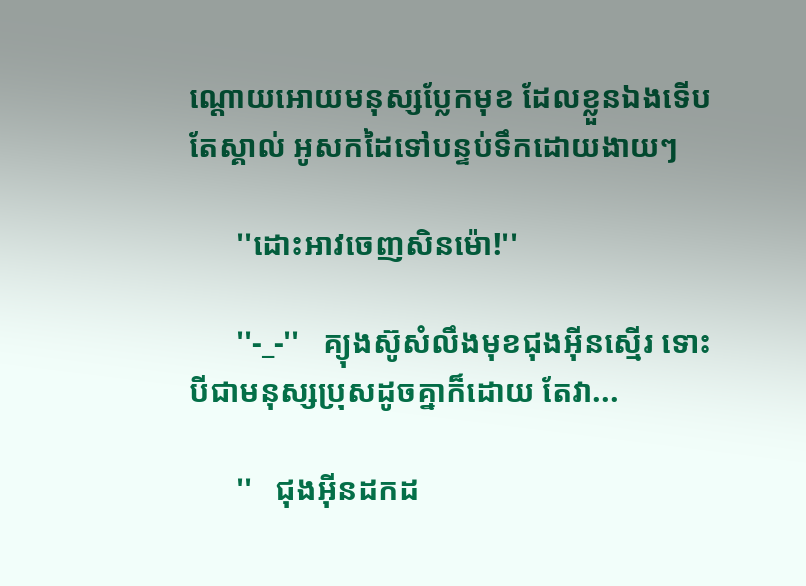ណ្តេាយអេាយមនុស្សប្លែកមុខ ដែលខ្លួនឯងទេីបតែស្គាល់ អូសកដៃទៅបន្ទប់ទឹកដេាយងាយៗ

      ''ដេាះអាវចេញសិនម៉េា!''

      ''-_-''   គ្យុងស៊ូសំលឹងមុខជុងអុីនស្មេីរ ទេាះបីជាមនុស្សប្រុសដូចគ្នាក៏ដេាយ តែវា...

      ''   ជុងអុីនដកដ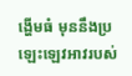ង្ហេីមធំ មុននឹងប្រឡេះឡេវអាវរបស់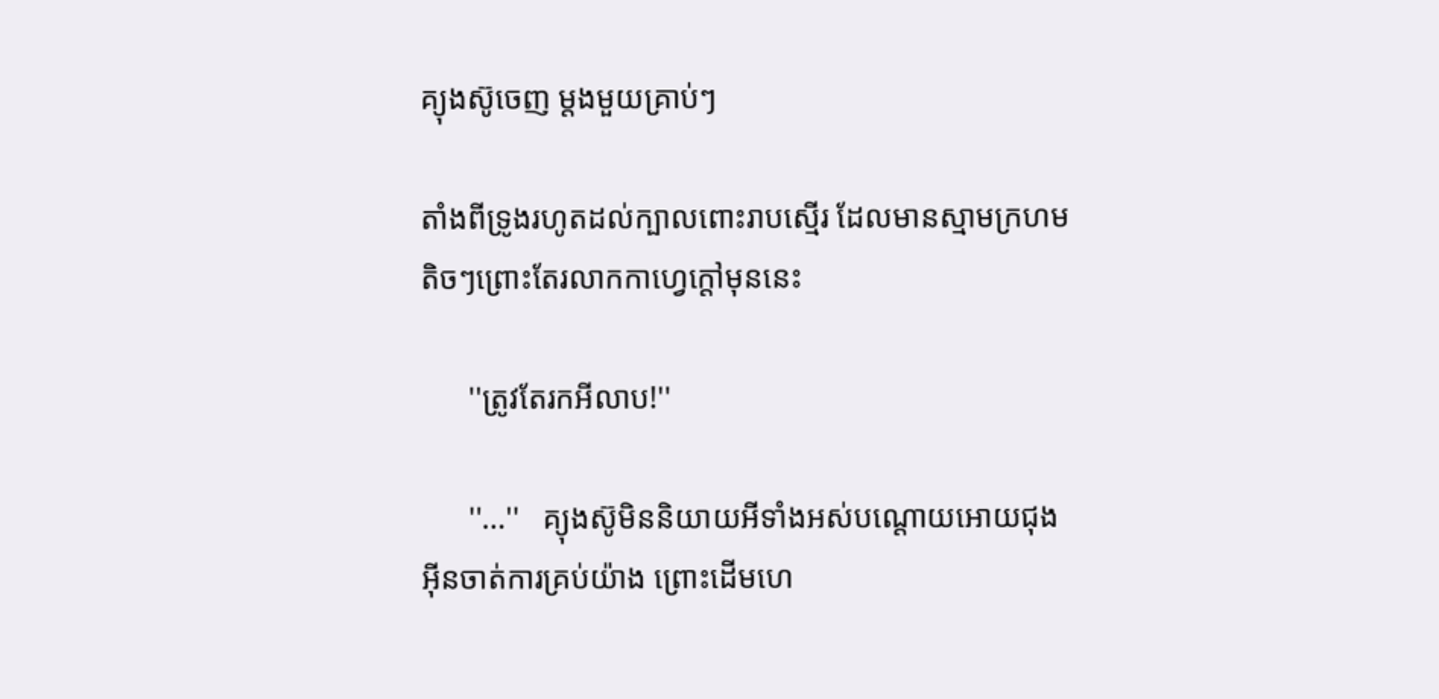គ្យុងស៊ូចេញ ម្តងមួយគ្រាប់ៗ

តាំងពីទ្រូងរហូតដល់ក្បាលពេាះរាបស្មេីរ ដែលមានស្មាមក្រហមតិចៗព្រេាះតែរលាកកាហ្វេក្តៅមុននេះ

      ''ត្រូវតែរកអីលាប!''

      ''...''   គ្យុងស៊ូមិននិយាយអីទាំងអស់បណ្តេាយអេាយជុងអុីនចាត់ការគ្រប់យ៉ាង ព្រេាះដេីមហេ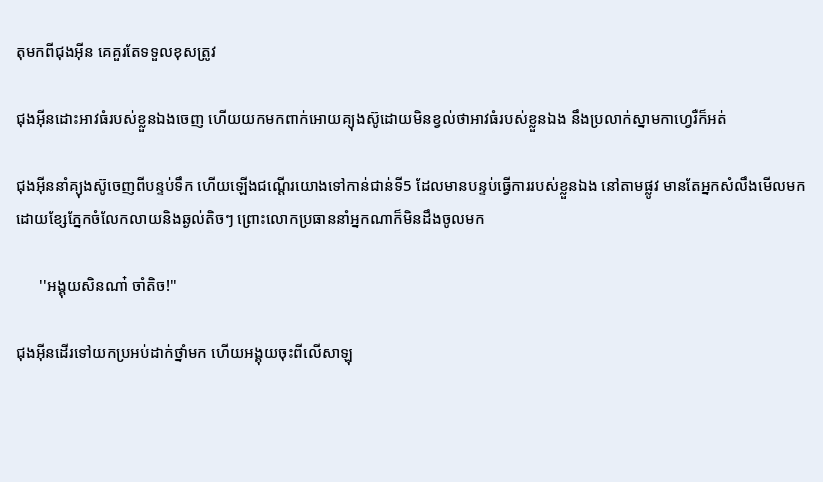តុមកពីជុងអុីន គេគួរតែទទួលខុសត្រូវ

ជុងអុីនដេាះអាវធំរបស់ខ្លួនឯងចេញ ហេីយយកមកពាក់អេាយគ្យុងស៊ូដេាយមិនខ្វល់ថាអាវធំរបស់ខ្លួនឯង នឹងប្រលាក់ស្នាមកាហ្វេរឺក៏អត់

ជុងអុីននាំគ្យុងស៊ូចេញពីបន្ទប់ទឹក ហេីយឡេីងជណ្តេីរយេាងទៅកាន់ជាន់ទី5 ដែលមានបន្ទប់ធ្វេីការរបស់ខ្លួនឯង នៅតាមផ្លូវ មានតែអ្នកសំលឹងមេីលមកដេាយខ្សែភ្នែកចំលែកលាយនិងឆ្ងល់តិចៗ ព្រេាះលេាកប្រធាននាំអ្នកណាក៏មិនដឹងចូលមក

      ''អង្គុយសិនណា៎ ចាំតិច!''

ជុងអុីនដេីរទៅយកប្រអប់ដាក់ថ្នាំមក ហេីយអង្គុយចុះពីលេីសាឡុ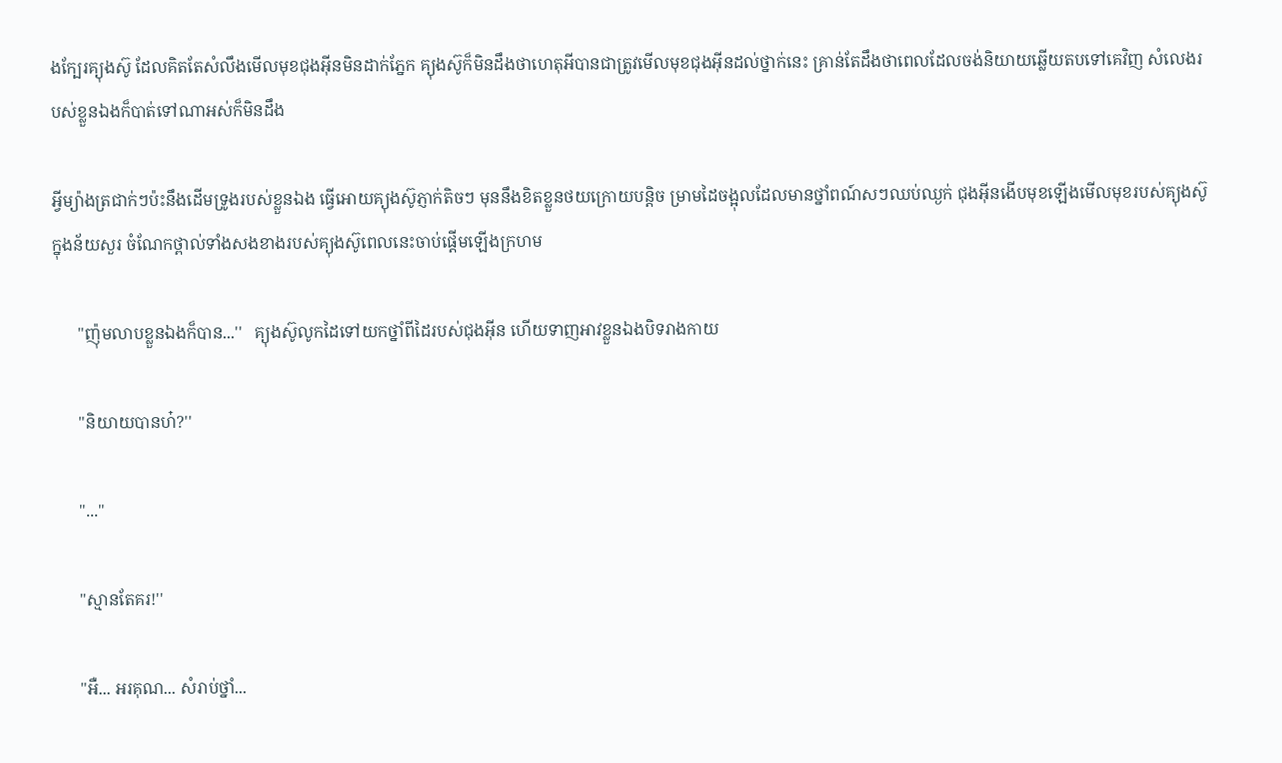ងក្បែរគ្យុងស៊ូ ដែលគិតតែសំលឹងមេីលមុខជុងអុីនមិនដាក់ភ្នែក គ្យុងស៊ូក៏មិនដឹងថាហេតុអីបានជាត្រូវមេីលមុខជុងអុីនដល់ថ្នាក់នេះ គ្រាន់តែដឹងថាពេលដែលចង់និយាយឆ្លេីយតបទៅគេវិញ សំលេងរបស់ខ្លួនឯងក៏បាត់ទៅណាអស់ក៏មិនដឹង

អ្វីម្យ៉ាងត្រជាក់ៗប៉ះនឹងដេីមទ្រូងរបស់ខ្លួនឯង ធ្វេីអេាយគ្យុងស៊ូភ្ញាក់តិចៗ មុននឹងខិតខ្លួនថយក្រេាយបន្តិច ម្រាមដៃចង្អុលដែលមានថ្នាំពណ៍សៗឈប់ឈ្ងក់ ជុងអុីនងេីបមុខឡេីងមេីលមុខរបស់គ្យុងស៊ូក្នុងន័យសួរ ចំណែកថ្ពាល់ទាំងសងខាងរបស់គ្យុងស៊ូពេលនេះចាប់ផ្តេីមឡេីងក្រហម

      ''ញ៉ុមលាបខ្លួនឯងក៏បាន...''   គ្យុងស៊ូលូកដៃទៅយកថ្នាំពីដៃរបស់ជុងអុីន ហេីយទាញអាវខ្លួនឯងបិទរាងកាយ

      ''និយាយបានហ៎?''

      ''...''

      ''ស្មានតែគរ!''

      ''អឺ... អរគុណ... សំរាប់ថ្នាំ...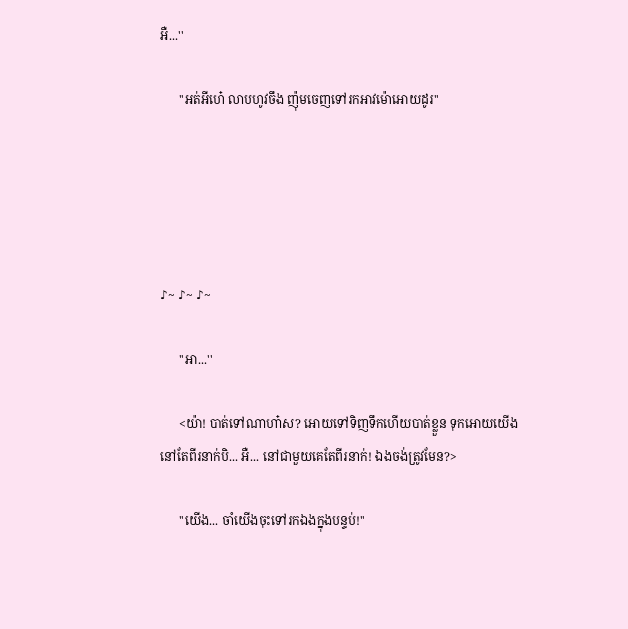អឺ...''

      ''អត់អីហេ៎ លាបហូវចឹង ញ៉ុមចេញទៅរកអាវម៉េាអេាយដូរ''





♪~ ♪~ ♪~

      ''អា...''

      <យ៉ា! បាត់ទៅណាហា៎ស? អេាយទៅទិញទឹកហេីយបាត់ខ្លួន ទុកអេាយយេីងនៅតែពីរនាក់បិ... អឺ... នៅជាមួយគេតែពីរនាក់! ឯងចង់ត្រូវមែន?>

      ''យេីង... ចាំយេីងចុះទៅរកឯងក្នុងបន្ទប់!''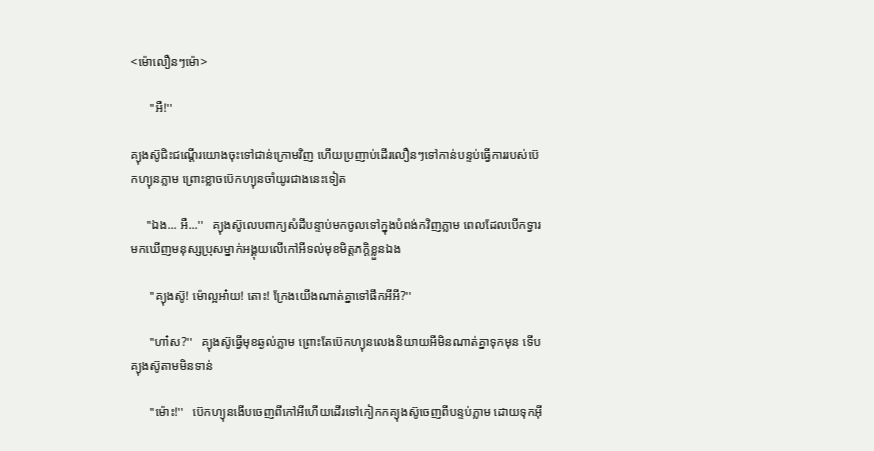<ម៉េាលឿនៗម៉េា>

      ''អឺ!''

គ្យុងស៊ូជិះជណ្តេីរយេាងចុះទៅជាន់ក្រេាមវិញ ហេីយប្រញាប់ដេីរលឿនៗទៅកាន់បន្ទប់ធ្វេីការរបស់ប៊េកហ្យុនភ្លាម ព្រេាះខ្លាចប៊េកហ្យុនចាំយូរជាងនេះទៀត

     ''ឯង... អឺ...''   គ្យុងស៊ូលេបពាក្យសំដីបន្ទាប់មកចូលទៅក្នុងបំពង់កវិញភ្លាម ពេលដែលបេីកទ្វារមកឃេីញមនុស្សប្រុសម្នាក់អង្គុយលេីកៅអីទល់មុខមិត្តភក្តិខ្លួនឯង

      ''គ្យុងស៊ូ! ម៉េាល្អអា៎យ! តេាះ! ក្រែងយេីងណាត់គ្នាទៅផឹកអីអី?''

      ''ហា៎ស?''   គ្យុងស៊ូធ្វេីមុខឆ្ងល់ភ្លាម ព្រេាះតែប៊េកហ្យុនលេងនិយាយអីមិនណាត់គ្នាទុកមុន ទេីបគ្យុងស៊ូតាមមិនទាន់

      ''ម៉េាះ!''   ប៊េកហ្យុនងេីបចេញពីកៅអីហេីយដេីរទៅកៀកកគ្យុងស៊ូចេញពីបន្ទប់ភ្លាម ដេាយទុកអុី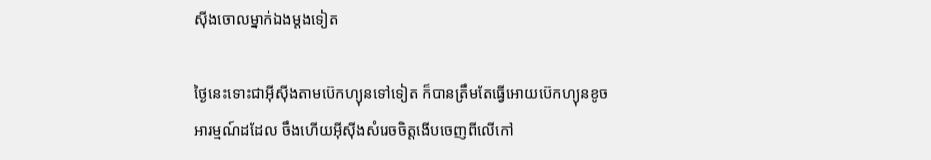សុីងចេាលម្នាក់ឯងម្តងទៀត

ថ្ងៃនេះទេាះជាអុីសុីងតាមប៊េកហ្យុនទៅទៀត ក៏បានត្រឹមតែធ្វេីអេាយប៊េកហ្យុនខូចអារម្មណ៍ដដែល ចឹងហេីយអុីសុីងសំរេចចិត្តងេីបចេញពីលេីកៅ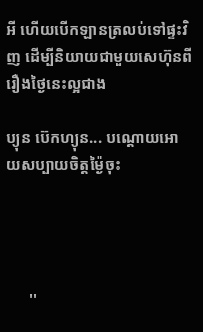អី ហេីយបេីកឡានត្រលប់ទៅផ្ទះវិញ ដេីម្បីនិយាយជាមួយសេហ៊ុនពីរឿងថ្ងៃនេះល្អជាង

ប្យុន ប៊េកហ្យុន... បណ្តេាយអេាយសប្បាយចិត្តម្ង៉ៃចុះ




      ''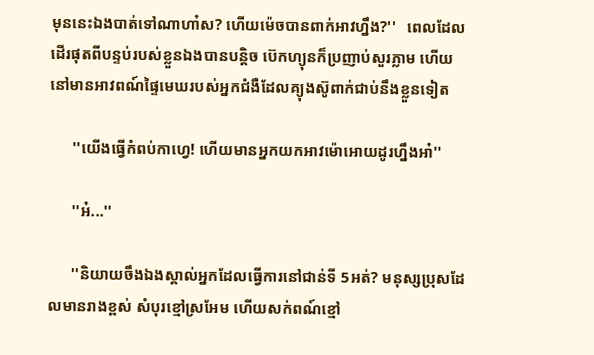មុននេះឯងបាត់ទៅណាហា៎ស? ហេីយម៉េចបានពាក់អាវហ្នឹង?''   ពេលដែលដេីរផុតពីបន្ទប់របស់ខ្លួនឯងបានបន្តិច ប៊េកហ្យុនក៏ប្រញាប់សួរភ្លាម ហេីយនៅមានអាវពណ៍ផ្ទៃមេឃរបស់អ្នកជំងឺដែលគ្យុងស៊ូពាក់ជាប់នឹងខ្លួនទៀត

      ''យេីងធ្វេីកំពប់កាហ្វេ! ហេីយមានអ្នកយកអាវម៉េាអេាយដូរហ្នឹងអា៎''

      ''អ៎...''

      ''និយាយចឹងឯងស្គាល់អ្នកដែលធ្វេីការនៅជាន់ទី 5អត់? មនុស្សប្រុសដែលមានរាងខ្ពស់ សំបុរខ្មៅស្រអែម ហេីយសក់ពណ៍ខ្មៅ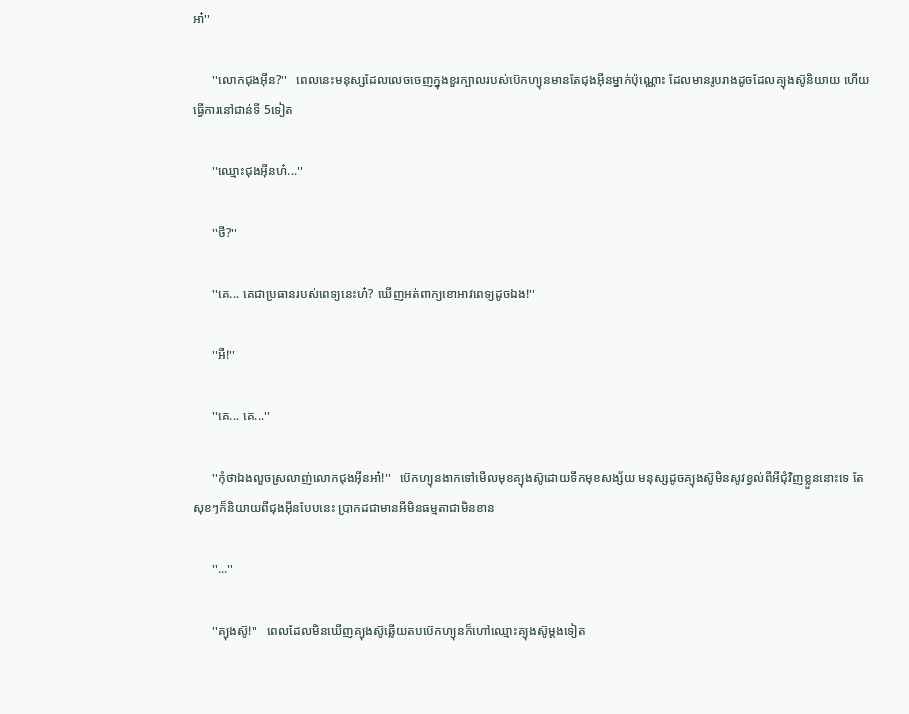អា៎''

      ''លេាកជុងអុីន?''   ពេលនេះមនុស្សដែលលេចចេញក្នុងខួរក្បាលរបស់ប៊េកហ្យុនមានតែជុងអុីនម្នាក់ប៉ុណ្ណេាះ ដែលមានរូបរាងដូចដែលគ្យុងស៊ូនិយាយ ហេីយធ្វេីការនៅជាន់ទី 5ទៀត

      ''ឈ្មេាះជុងអុីនហ៎...''

      ''ថី?''

      ''គេ... គេជាប្រធានរបស់ពេទ្យនេះហ៎? ឃេីញអត់ពាក្យខេាអាវពេទ្យដូចឯង!''

      ''អឺ!''

      ''គេ... គេ...''

      ''កុំថាឯងលួចស្រលាញ់លេាកជុងអុីនអា៎!''   ប៊េកហ្យុនងាកទៅមេីលមុខគ្យុងស៊ូដេាយទឹកមុខសង្ស័យ មនុស្សដូចគ្យុងស៊ូមិនសូវខ្វល់ពីអីជុំវិញខ្លួននេាះទេ តែសុខៗក៏និយាយពីជុងអុីនបែបនេះ ប្រាកដជាមានអីមិនធម្មតាជាមិនខាន

      ''...''

      ''គ្យុងស៊ូ!''   ពេលដែលមិនឃេីញគ្យុងស៊ូឆ្លេីយតបប៊េកហ្យុនក៏ហៅឈ្មេាះគ្យុងស៊ូម្តងទៀត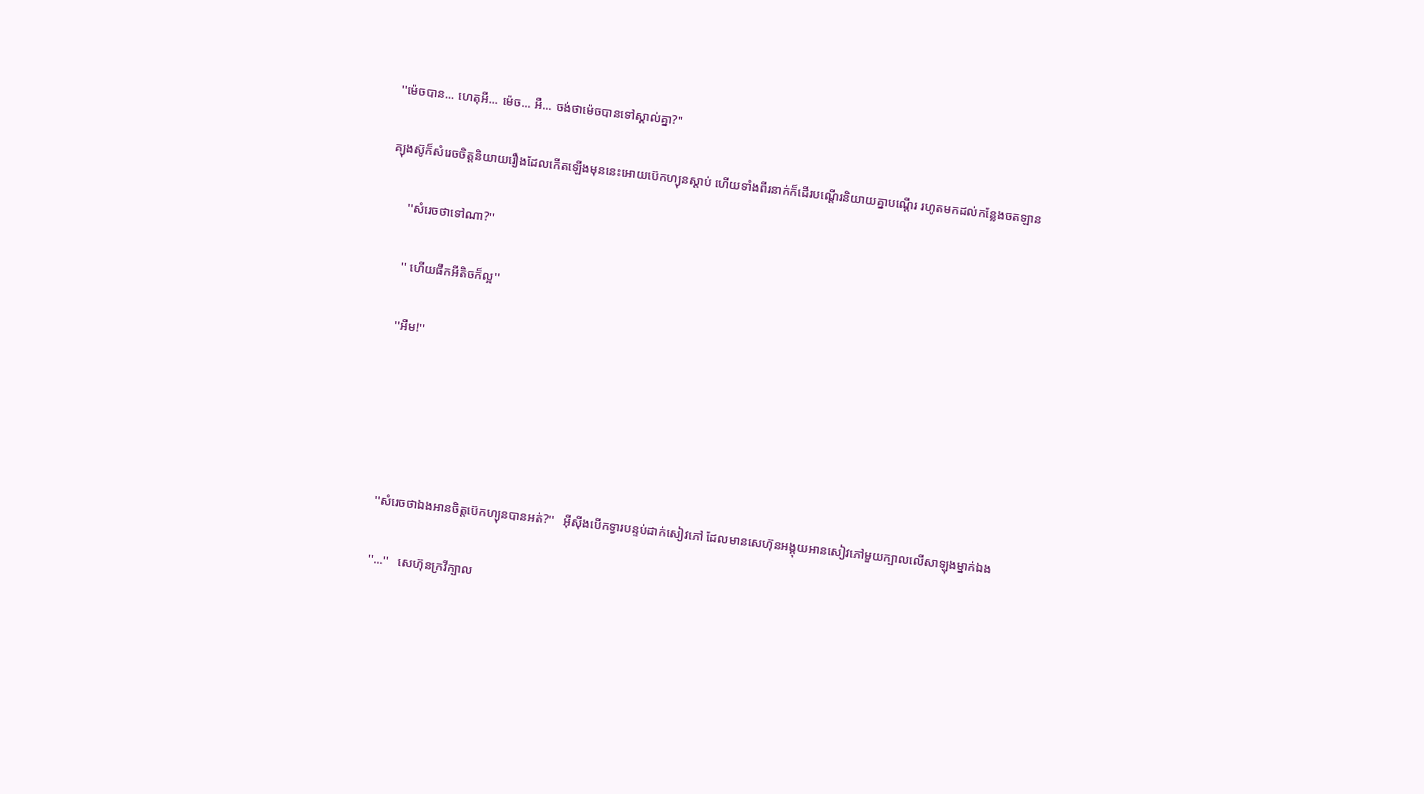''ម៉េចបាន... ហេតុអី... ម៉េច... អឺ... ចង់ថាម៉េចបានទៅស្គាល់គ្នា?''

គ្យុងស៊ូក៏សំរេចចិត្តនិយាយរឿងដែលកេីតឡេីងមុននេះអេាយប៊េកហ្យុនស្តាប់ ហេីយទាំងពីរនាក់ក៏ដេីរបណ្តេីរនិយាយគ្នាបណ្តេីរ រហូតមកដល់កន្លែងចតឡាន

      ''សំរេចថាទៅណា?''

      '' ហេីយផឹកអីតិចក៏ល្អ''

      ''អឺម!''





      ''សំរេចថាឯងអានចិត្តប៊េកហ្យុនបានអត់?''   អុីសុីងបេីកទ្វារបន្ទប់ដាក់សៀវភៅ ដែលមានសេហ៊ុនអង្គុយអានសៀវភៅមួយក្បាលលេីសាឡុងម្នាក់ឯង

      ''...''   សេហ៊ុនក្រវីក្បាល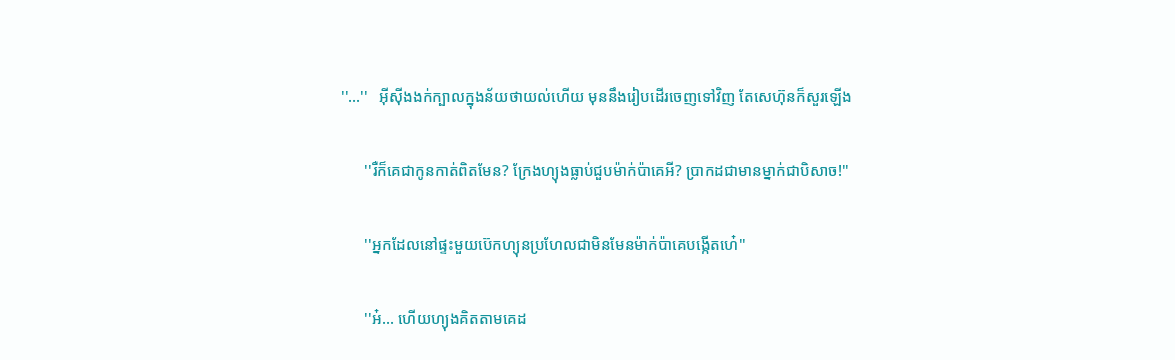''...''   អុីសុីងងក់ក្បាលក្នុងន័យថាយល់ហេីយ មុននឹងរៀបដេីរចេញទៅវិញ តែសេហ៊ុនក៏សួរឡេីង

      ''រឺក៏គេជាកូនកាត់ពិតមែន? ក្រែងហ្យុងធ្លាប់ជួបម៉ាក់ប៉ាគេអី? ប្រាកដជាមានម្នាក់ជាបិសាច!''

      ''អ្នកដែលនៅផ្ទះមួយប៊េកហ្យុនប្រហែលជាមិនមែនម៉ាក់ប៉ាគេបង្កេីតហេ៎''

      ''អ៎... ហេីយហ្យុងគិតតាមគេដ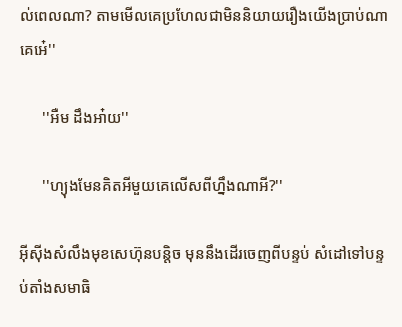ល់ពេលណា? តាមមេីលគេប្រហែលជាមិននិយាយរឿងយេីងប្រាប់ណាគេអេ៎''

      ''អឺម ដឹងអា៎យ''

      ''ហ្យុងមែនគិតអីមួយគេលេីសពីហ្នឹងណាអី?''

អុីសុីងសំលឹងមុខសេហ៊ុនបន្តិច មុននឹងដេីរចេញពីបន្ទប់ សំដៅទៅបន្ទប់តាំងសមាធិ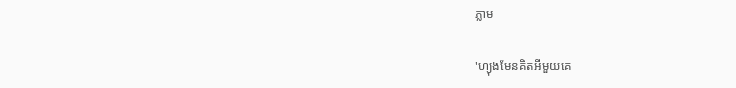ភ្លាម

'ហ្យុងមែនគិតអីមួយគេ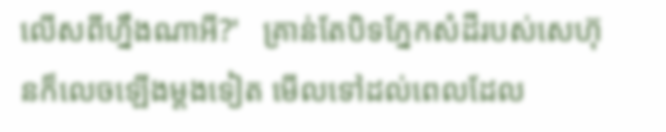លេីសពីហ្នឹងណាអី?'   គ្រាន់តែបិទភ្នែកសំដីរបស់សេហ៊ុនក៏លេចឡេីងម្តងទៀត មេីលទៅដល់ពេលដែល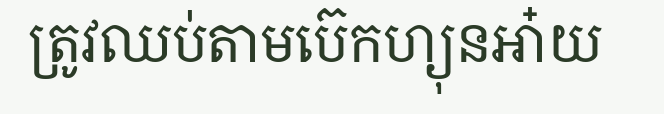ត្រូវឈប់តាមប៊េកហ្យុនអា៎យ